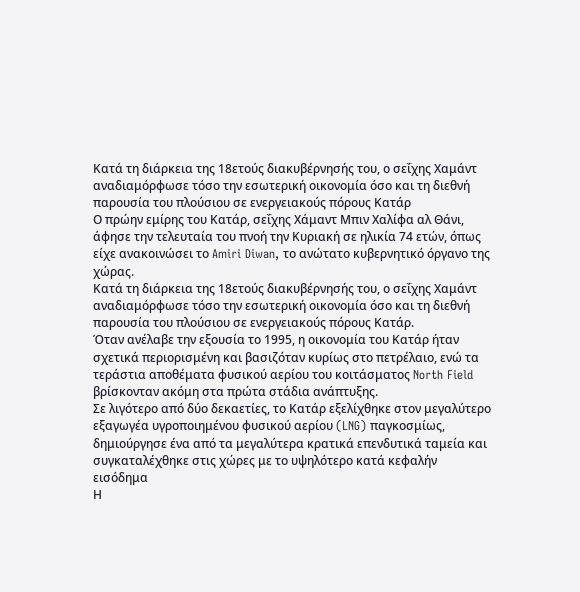Κατά τη διάρκεια της 18ετούς διακυβέρνησής του, ο σεΐχης Χαμάντ αναδιαμόρφωσε τόσο την εσωτερική οικονομία όσο και τη διεθνή παρουσία του πλούσιου σε ενεργειακούς πόρους Κατάρ
Ο πρώην εμίρης του Κατάρ, σεΐχης Χάμαντ Μπιν Χαλίφα αλ Θάνι, άφησε την τελευταία του πνοή την Κυριακή σε ηλικία 74 ετών, όπως είχε ανακοινώσει το Amiri Diwan, το ανώτατο κυβερνητικό όργανο της χώρας.
Κατά τη διάρκεια της 18ετούς διακυβέρνησής του, ο σεΐχης Χαμάντ αναδιαμόρφωσε τόσο την εσωτερική οικονομία όσο και τη διεθνή παρουσία του πλούσιου σε ενεργειακούς πόρους Κατάρ.
Όταν ανέλαβε την εξουσία το 1995, η οικονομία του Κατάρ ήταν σχετικά περιορισμένη και βασιζόταν κυρίως στο πετρέλαιο, ενώ τα τεράστια αποθέματα φυσικού αερίου του κοιτάσματος North Field βρίσκονταν ακόμη στα πρώτα στάδια ανάπτυξης.
Σε λιγότερο από δύο δεκαετίες, το Κατάρ εξελίχθηκε στον μεγαλύτερο εξαγωγέα υγροποιημένου φυσικού αερίου (LNG) παγκοσμίως, δημιούργησε ένα από τα μεγαλύτερα κρατικά επενδυτικά ταμεία και συγκαταλέχθηκε στις χώρες με το υψηλότερο κατά κεφαλήν εισόδημα
Η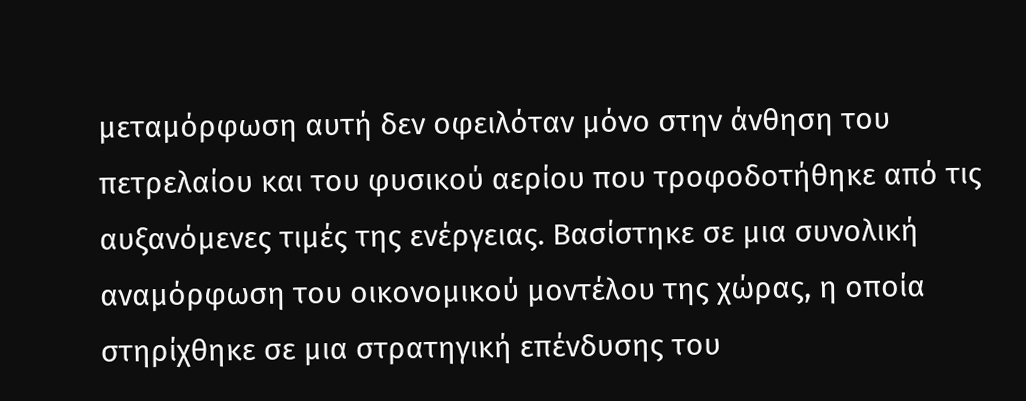μεταμόρφωση αυτή δεν οφειλόταν μόνο στην άνθηση του πετρελαίου και του φυσικού αερίου που τροφοδοτήθηκε από τις αυξανόμενες τιμές της ενέργειας. Βασίστηκε σε μια συνολική αναμόρφωση του οικονομικού μοντέλου της χώρας, η οποία στηρίχθηκε σε μια στρατηγική επένδυσης του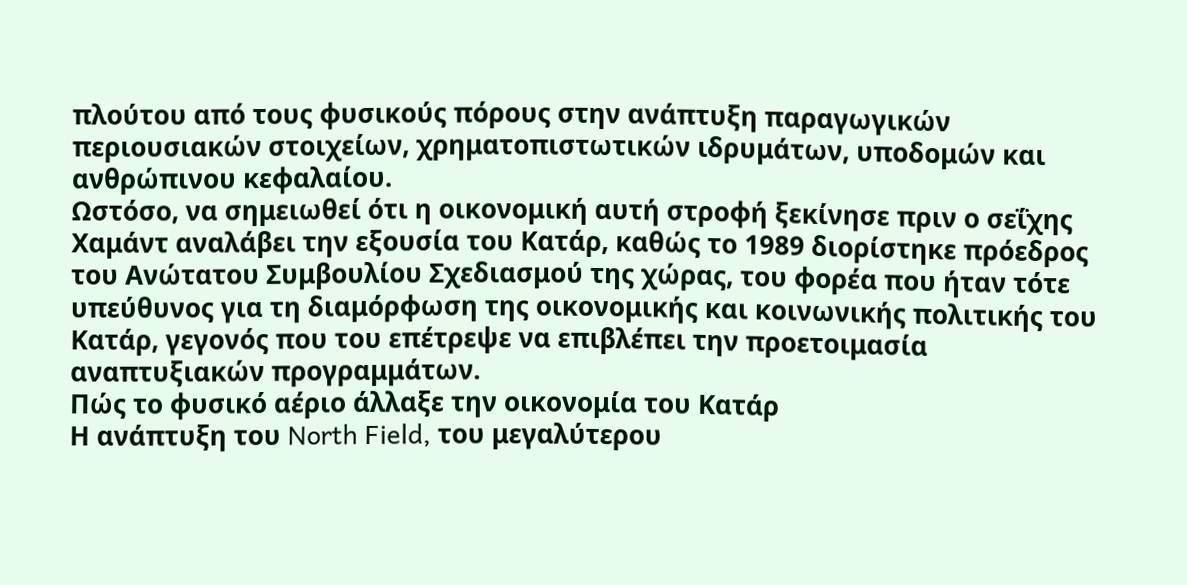πλούτου από τους φυσικούς πόρους στην ανάπτυξη παραγωγικών περιουσιακών στοιχείων, χρηματοπιστωτικών ιδρυμάτων, υποδομών και ανθρώπινου κεφαλαίου.
Ωστόσο, να σημειωθεί ότι η οικονομική αυτή στροφή ξεκίνησε πριν ο σεΐχης Χαμάντ αναλάβει την εξουσία του Κατάρ, καθώς το 1989 διορίστηκε πρόεδρος του Ανώτατου Συμβουλίου Σχεδιασμού της χώρας, του φορέα που ήταν τότε υπεύθυνος για τη διαμόρφωση της οικονομικής και κοινωνικής πολιτικής του Κατάρ, γεγονός που του επέτρεψε να επιβλέπει την προετοιμασία αναπτυξιακών προγραμμάτων.
Πώς το φυσικό αέριο άλλαξε την οικονομία του Κατάρ
Η ανάπτυξη του North Field, του μεγαλύτερου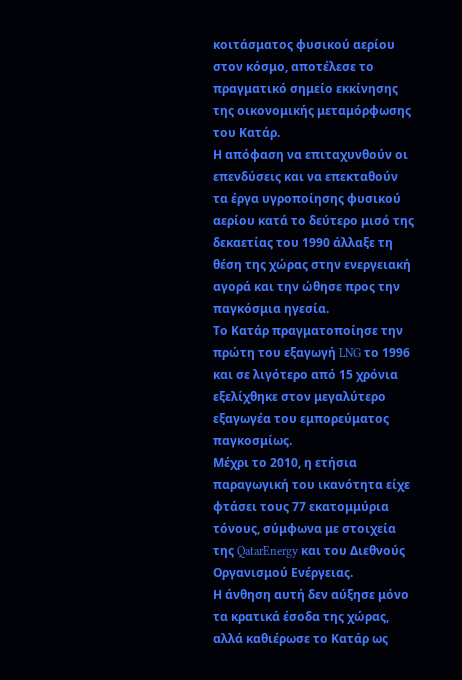κοιτάσματος φυσικού αερίου στον κόσμο, αποτέλεσε το πραγματικό σημείο εκκίνησης της οικονομικής μεταμόρφωσης του Κατάρ.
Η απόφαση να επιταχυνθούν οι επενδύσεις και να επεκταθούν τα έργα υγροποίησης φυσικού αερίου κατά το δεύτερο μισό της δεκαετίας του 1990 άλλαξε τη θέση της χώρας στην ενεργειακή αγορά και την ώθησε προς την παγκόσμια ηγεσία.
Το Κατάρ πραγματοποίησε την πρώτη του εξαγωγή LNG το 1996 και σε λιγότερο από 15 χρόνια εξελίχθηκε στον μεγαλύτερο εξαγωγέα του εμπορεύματος παγκοσμίως.
Μέχρι το 2010, η ετήσια παραγωγική του ικανότητα είχε φτάσει τους 77 εκατομμύρια τόνους, σύμφωνα με στοιχεία της QatarEnergy και του Διεθνούς Οργανισμού Ενέργειας.
Η άνθηση αυτή δεν αύξησε μόνο τα κρατικά έσοδα της χώρας, αλλά καθιέρωσε το Κατάρ ως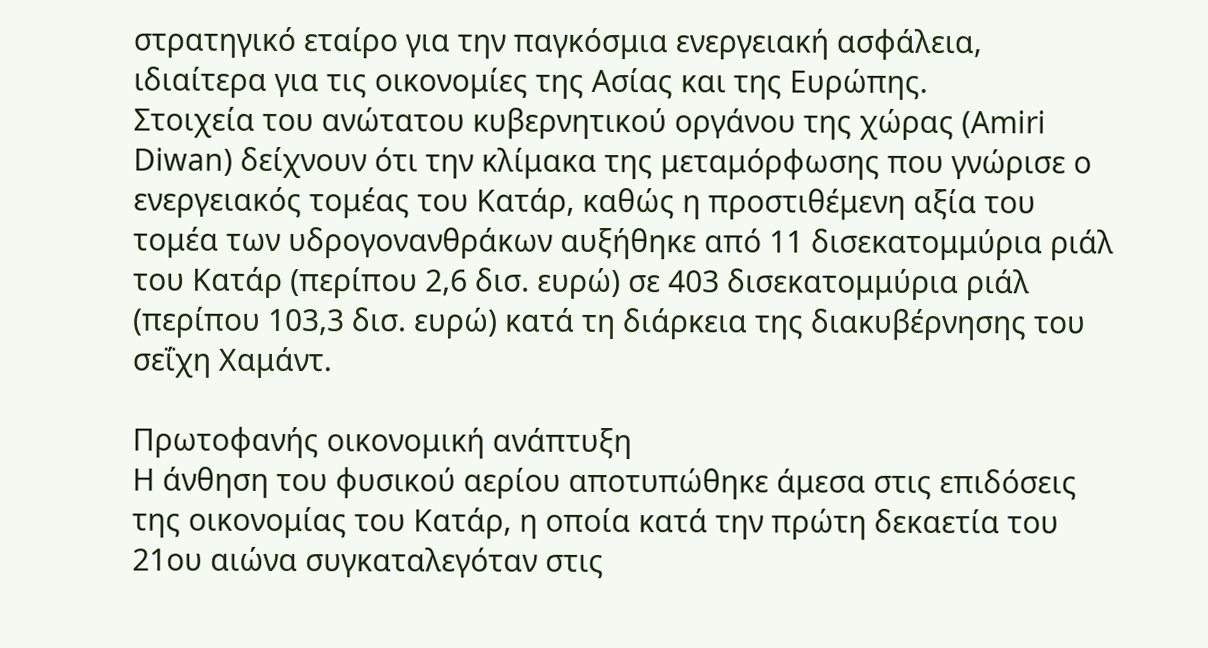στρατηγικό εταίρο για την παγκόσμια ενεργειακή ασφάλεια, ιδιαίτερα για τις οικονομίες της Ασίας και της Ευρώπης.
Στοιχεία του ανώτατου κυβερνητικού οργάνου της χώρας (Amiri Diwan) δείχνουν ότι την κλίμακα της μεταμόρφωσης που γνώρισε ο ενεργειακός τομέας του Κατάρ, καθώς η προστιθέμενη αξία του τομέα των υδρογονανθράκων αυξήθηκε από 11 δισεκατομμύρια ριάλ του Κατάρ (περίπου 2,6 δισ. ευρώ) σε 403 δισεκατομμύρια ριάλ (περίπου 103,3 δισ. ευρώ) κατά τη διάρκεια της διακυβέρνησης του σεΐχη Χαμάντ.

Πρωτοφανής οικονομική ανάπτυξη
Η άνθηση του φυσικού αερίου αποτυπώθηκε άμεσα στις επιδόσεις της οικονομίας του Κατάρ, η οποία κατά την πρώτη δεκαετία του 21ου αιώνα συγκαταλεγόταν στις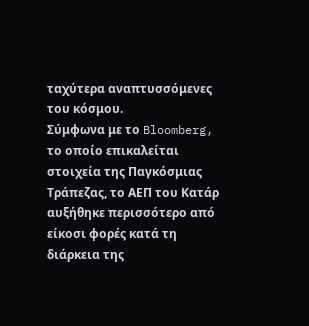ταχύτερα αναπτυσσόμενες του κόσμου.
Σύμφωνα με το Bloomberg, το οποίο επικαλείται στοιχεία της Παγκόσμιας Τράπεζας, το ΑΕΠ του Κατάρ αυξήθηκε περισσότερο από είκοσι φορές κατά τη διάρκεια της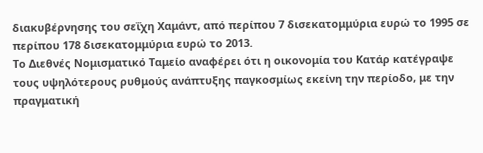διακυβέρνησης του σεΐχη Χαμάντ, από περίπου 7 δισεκατομμύρια ευρώ το 1995 σε περίπου 178 δισεκατομμύρια ευρώ το 2013.
Το Διεθνές Νομισματικό Ταμείο αναφέρει ότι η οικονομία του Κατάρ κατέγραψε τους υψηλότερους ρυθμούς ανάπτυξης παγκοσμίως εκείνη την περίοδο, με την πραγματική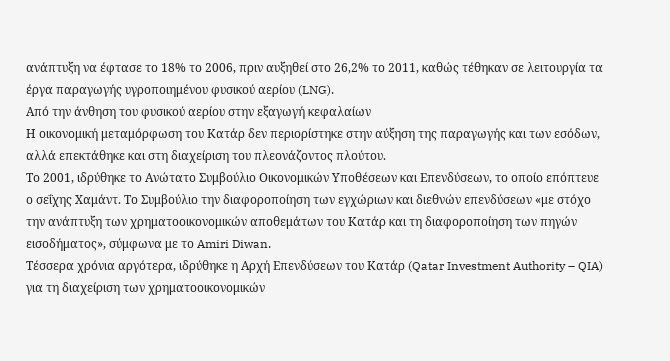ανάπτυξη να έφτασε το 18% το 2006, πριν αυξηθεί στο 26,2% το 2011, καθώς τέθηκαν σε λειτουργία τα έργα παραγωγής υγροποιημένου φυσικού αερίου (LNG).
Από την άνθηση του φυσικού αερίου στην εξαγωγή κεφαλαίων
Η οικονομική μεταμόρφωση του Κατάρ δεν περιορίστηκε στην αύξηση της παραγωγής και των εσόδων, αλλά επεκτάθηκε και στη διαχείριση του πλεονάζοντος πλούτου.
Το 2001, ιδρύθηκε το Ανώτατο Συμβούλιο Οικονομικών Υποθέσεων και Επενδύσεων, το οποίο επόπτευε ο σεΐχης Χαμάντ. Το Συμβούλιο την διαφοροποίηση των εγχώριων και διεθνών επενδύσεων «με στόχο την ανάπτυξη των χρηματοοικονομικών αποθεμάτων του Κατάρ και τη διαφοροποίηση των πηγών εισοδήματος», σύμφωνα με το Amiri Diwan.
Τέσσερα χρόνια αργότερα, ιδρύθηκε η Αρχή Επενδύσεων του Κατάρ (Qatar Investment Authority – QIA) για τη διαχείριση των χρηματοοικονομικών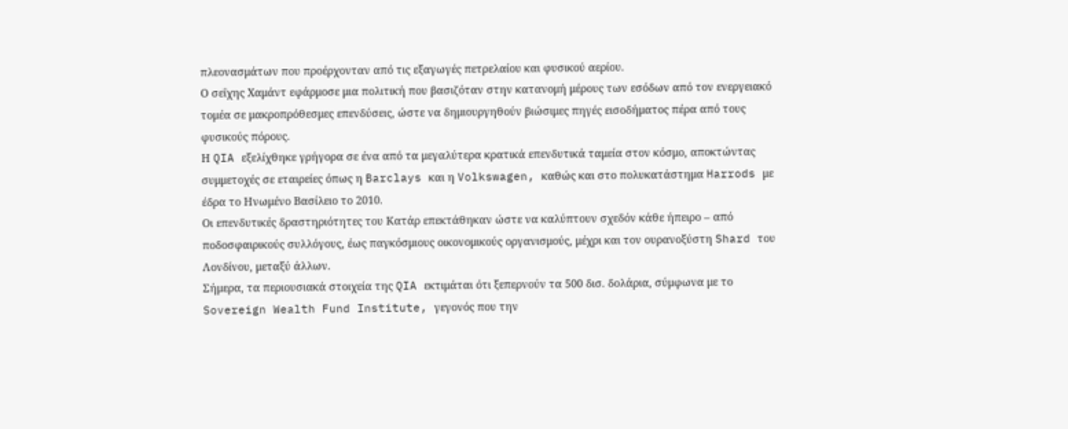πλεονασμάτων που προέρχονταν από τις εξαγωγές πετρελαίου και φυσικού αερίου.
Ο σεΐχης Χαμάντ εφάρμοσε μια πολιτική που βασιζόταν στην κατανομή μέρους των εσόδων από τον ενεργειακό τομέα σε μακροπρόθεσμες επενδύσεις, ώστε να δημιουργηθούν βιώσιμες πηγές εισοδήματος πέρα από τους φυσικούς πόρους.
Η QIA εξελίχθηκε γρήγορα σε ένα από τα μεγαλύτερα κρατικά επενδυτικά ταμεία στον κόσμο, αποκτώντας συμμετοχές σε εταιρείες όπως η Barclays και η Volkswagen, καθώς και στο πολυκατάστημα Harrods με έδρα το Ηνωμένο Βασίλειο το 2010.
Οι επενδυτικές δραστηριότητες του Κατάρ επεκτάθηκαν ώστε να καλύπτουν σχεδόν κάθε ήπειρο – από ποδοσφαιρικούς συλλόγους, έως παγκόσμιους οικονομικούς οργανισμούς, μέχρι και τον ουρανοξύστη Shard του Λονδίνου, μεταξύ άλλων.
Σήμερα, τα περιουσιακά στοιχεία της QIA εκτιμάται ότι ξεπερνούν τα 500 δισ. δολάρια, σύμφωνα με το Sovereign Wealth Fund Institute, γεγονός που την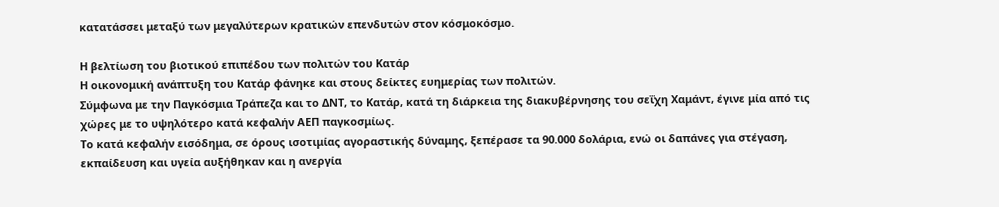κατατάσσει μεταξύ των μεγαλύτερων κρατικών επενδυτών στον κόσμοκόσμο.

Η βελτίωση του βιοτικού επιπέδου των πολιτών του Κατάρ
Η οικονομική ανάπτυξη του Κατάρ φάνηκε και στους δείκτες ευημερίας των πολιτών.
Σύμφωνα με την Παγκόσμια Τράπεζα και το ΔΝΤ, το Κατάρ, κατά τη διάρκεια της διακυβέρνησης του σεΐχη Χαμάντ, έγινε μία από τις χώρες με το υψηλότερο κατά κεφαλήν ΑΕΠ παγκοσμίως.
Το κατά κεφαλήν εισόδημα, σε όρους ισοτιμίας αγοραστικής δύναμης, ξεπέρασε τα 90.000 δολάρια, ενώ οι δαπάνες για στέγαση, εκπαίδευση και υγεία αυξήθηκαν και η ανεργία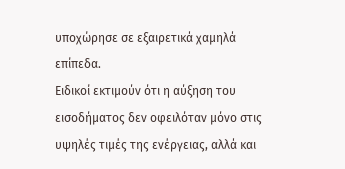υποχώρησε σε εξαιρετικά χαμηλά επίπεδα.
Ειδικοί εκτιμούν ότι η αύξηση του εισοδήματος δεν οφειλόταν μόνο στις υψηλές τιμές της ενέργειας, αλλά και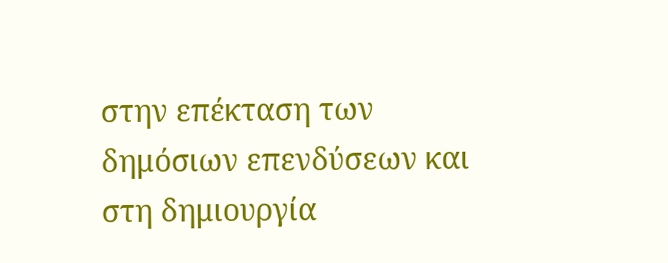στην επέκταση των δημόσιων επενδύσεων και στη δημιουργία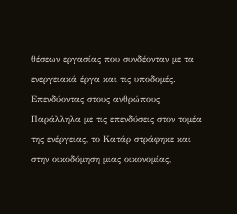θέσεων εργασίας που συνδέονταν με τα ενεργειακά έργα και τις υποδομές.
Επενδύοντας στους ανθρώπους
Παράλληλα με τις επενδύσεις στον τομέα της ενέργειας, το Κατάρ στράφηκε και στην οικοδόμηση μιας οικονομίας,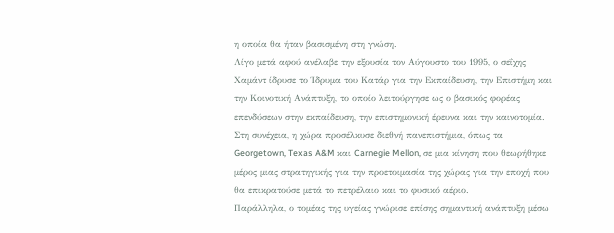η οποία θα ήταν βασισμένη στη γνώση.
Λίγο μετά αφού ανέλαβε την εξουσία τον Αύγουστο του 1995, ο σεΐχης Χαμάντ ίδρυσε το Ίδρυμα του Κατάρ για την Εκπαίδευση, την Επιστήμη και την Κοινοτική Ανάπτυξη, το οποίο λειτούργησε ως ο βασικός φορέας επενδύσεων στην εκπαίδευση, την επιστημονική έρευνα και την καινοτομία.
Στη συνέχεια, η χώρα προσέλκυσε διεθνή πανεπιστήμια, όπως τα Georgetown, Texas A&M και Carnegie Mellon, σε μια κίνηση που θεωρήθηκε μέρος μιας στρατηγικής για την προετοιμασία της χώρας για την εποχή που θα επικρατούσε μετά το πετρέλαιο και το φυσικό αέριο.
Παράλληλα, ο τομέας της υγείας γνώρισε επίσης σημαντική ανάπτυξη μέσω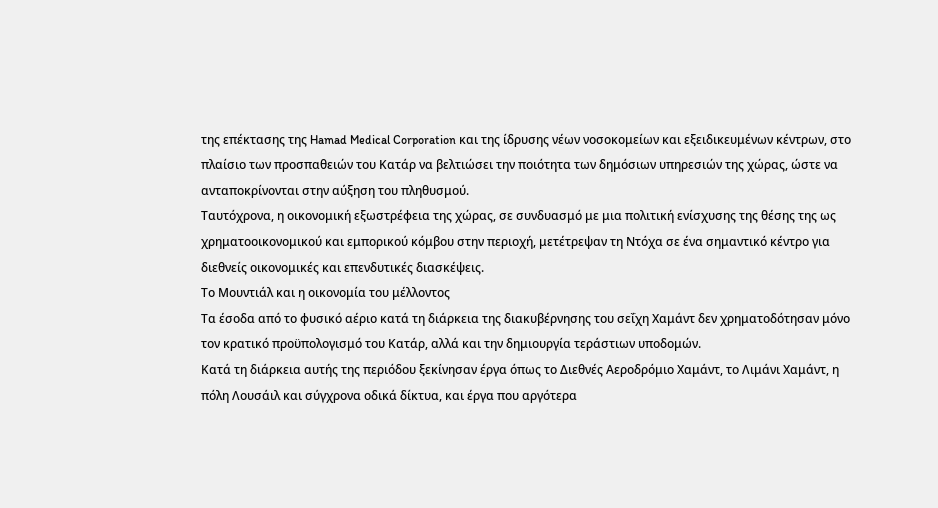της επέκτασης της Hamad Medical Corporation και της ίδρυσης νέων νοσοκομείων και εξειδικευμένων κέντρων, στο πλαίσιο των προσπαθειών του Κατάρ να βελτιώσει την ποιότητα των δημόσιων υπηρεσιών της χώρας, ώστε να ανταποκρίνονται στην αύξηση του πληθυσμού.
Ταυτόχρονα, η οικονομική εξωστρέφεια της χώρας, σε συνδυασμό με μια πολιτική ενίσχυσης της θέσης της ως χρηματοοικονομικού και εμπορικού κόμβου στην περιοχή, μετέτρεψαν τη Ντόχα σε ένα σημαντικό κέντρο για διεθνείς οικονομικές και επενδυτικές διασκέψεις.
Το Μουντιάλ και η οικονομία του μέλλοντος
Τα έσοδα από το φυσικό αέριο κατά τη διάρκεια της διακυβέρνησης του σεΐχη Χαμάντ δεν χρηματοδότησαν μόνο τον κρατικό προϋπολογισμό του Κατάρ, αλλά και την δημιουργία τεράστιων υποδομών.
Κατά τη διάρκεια αυτής της περιόδου ξεκίνησαν έργα όπως το Διεθνές Αεροδρόμιο Χαμάντ, το Λιμάνι Χαμάντ, η πόλη Λουσάιλ και σύγχρονα οδικά δίκτυα, και έργα που αργότερα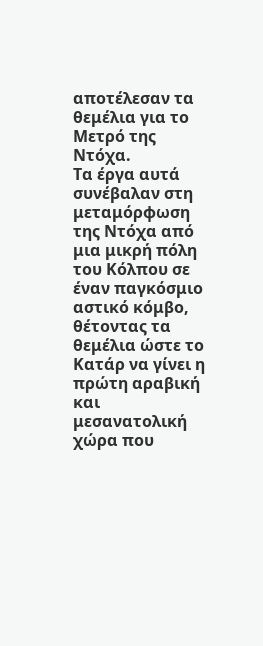αποτέλεσαν τα θεμέλια για το Μετρό της Ντόχα.
Τα έργα αυτά συνέβαλαν στη μεταμόρφωση της Ντόχα από μια μικρή πόλη του Κόλπου σε έναν παγκόσμιο αστικό κόμβο, θέτοντας τα θεμέλια ώστε το Κατάρ να γίνει η πρώτη αραβική και μεσανατολική χώρα που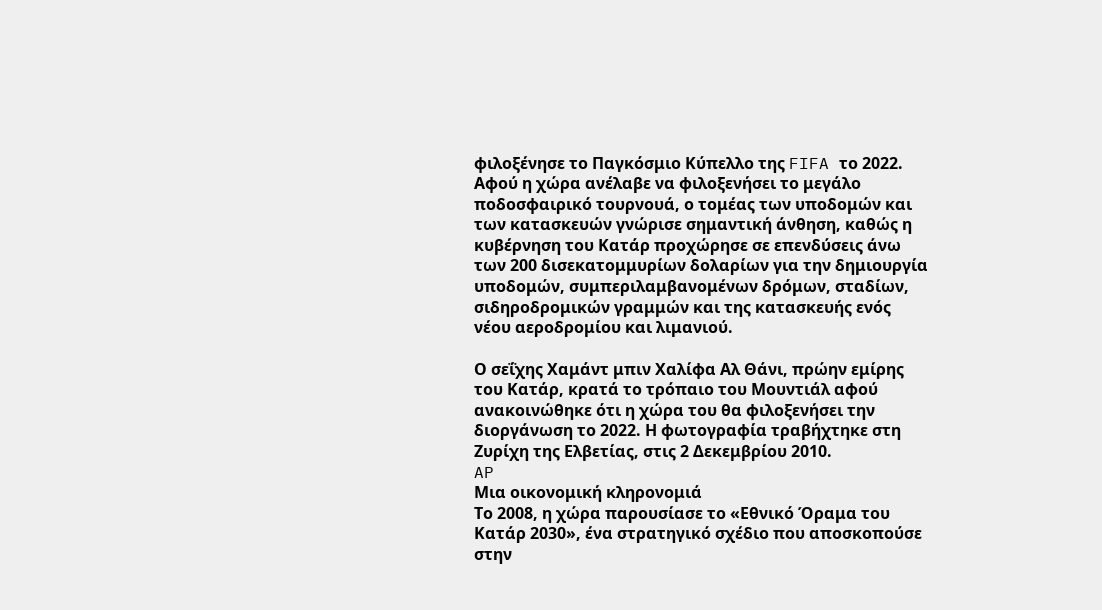φιλοξένησε το Παγκόσμιο Κύπελλο της FIFA το 2022.
Αφού η χώρα ανέλαβε να φιλοξενήσει το μεγάλο ποδοσφαιρικό τουρνουά, ο τομέας των υποδομών και των κατασκευών γνώρισε σημαντική άνθηση, καθώς η κυβέρνηση του Κατάρ προχώρησε σε επενδύσεις άνω των 200 δισεκατομμυρίων δολαρίων για την δημιουργία υποδομών, συμπεριλαμβανομένων δρόμων, σταδίων, σιδηροδρομικών γραμμών και της κατασκευής ενός νέου αεροδρομίου και λιμανιού.

Ο σεΐχης Χαμάντ μπιν Χαλίφα Αλ Θάνι, πρώην εμίρης του Κατάρ, κρατά το τρόπαιο του Μουντιάλ αφού ανακοινώθηκε ότι η χώρα του θα φιλοξενήσει την διοργάνωση το 2022. Η φωτογραφία τραβήχτηκε στη Ζυρίχη της Ελβετίας, στις 2 Δεκεμβρίου 2010.
AP
Μια οικονομική κληρονομιά
Το 2008, η χώρα παρουσίασε το «Εθνικό Όραμα του Κατάρ 2030», ένα στρατηγικό σχέδιο που αποσκοπούσε στην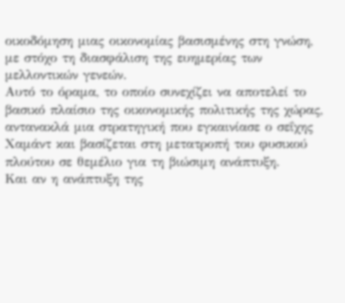οικοδόμηση μιας οικονομίας βασισμένης στη γνώση, με στόχο τη διασφάλιση της ευημερίας των μελλοντικών γενεών.
Αυτό το όραμα, το οποίο συνεχίζει να αποτελεί το βασικό πλαίσιο της οικονομικής πολιτικής της χώρας, αντανακλά μια στρατηγική που εγκαινίασε ο σεΐχης Χαμάντ και βασίζεται στη μετατροπή του φυσικού πλούτου σε θεμέλιο για τη βιώσιμη ανάπτυξη.
Και αν η ανάπτυξη της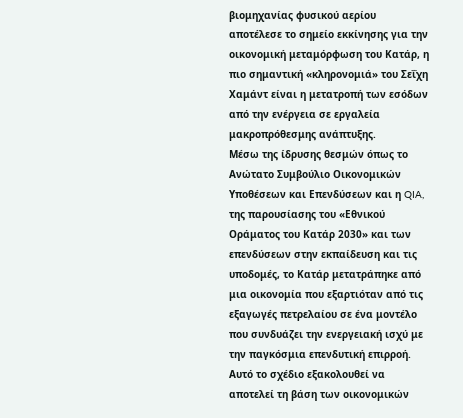βιομηχανίας φυσικού αερίου αποτέλεσε το σημείο εκκίνησης για την οικονομική μεταμόρφωση του Κατάρ, η πιο σημαντική «κληρονομιά» του Σεΐχη Χαμάντ είναι η μετατροπή των εσόδων από την ενέργεια σε εργαλεία μακροπρόθεσμης ανάπτυξης.
Μέσω της ίδρυσης θεσμών όπως το Ανώτατο Συμβούλιο Οικονομικών Υποθέσεων και Επενδύσεων και η QIA, της παρουσίασης του «Εθνικού Οράματος του Κατάρ 2030» και των επενδύσεων στην εκπαίδευση και τις υποδομές, το Κατάρ μετατράπηκε από μια οικονομία που εξαρτιόταν από τις εξαγωγές πετρελαίου σε ένα μοντέλο που συνδυάζει την ενεργειακή ισχύ με την παγκόσμια επενδυτική επιρροή.
Αυτό το σχέδιο εξακολουθεί να αποτελεί τη βάση των οικονομικών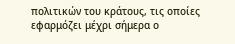πολιτικών του κράτους, τις οποίες εφαρμόζει μέχρι σήμερα ο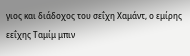γιος και διάδοχος του σεΐχη Χαμάντ, ο εμίρης εεΐχης Ταμίμ μπιν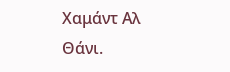Χαμάντ Αλ Θάνι.